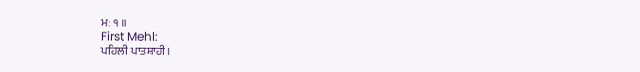ਮਃ ੧ ॥
First Mehl:
ਪਹਿਲੀ ਪਾਤਸ਼ਾਹੀ।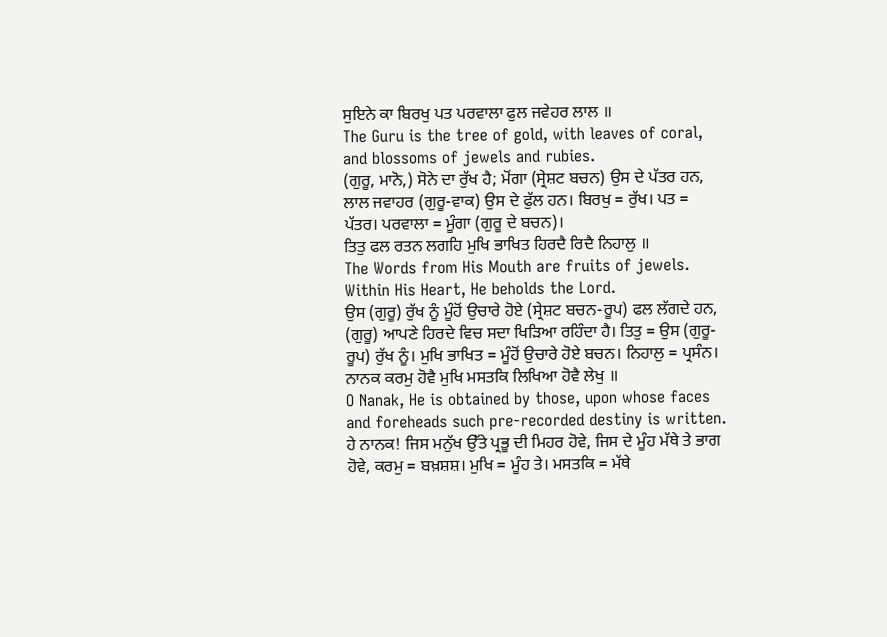ਸੁਇਨੇ ਕਾ ਬਿਰਖੁ ਪਤ ਪਰਵਾਲਾ ਫੁਲ ਜਵੇਹਰ ਲਾਲ ॥
The Guru is the tree of gold, with leaves of coral, and blossoms of jewels and rubies.
(ਗੁਰੂ, ਮਾਨੋ,) ਸੋਨੇ ਦਾ ਰੁੱਖ ਹੈ; ਮੋਂਗਾ (ਸ੍ਰੇਸ਼ਟ ਬਚਨ) ਉਸ ਦੇ ਪੱਤਰ ਹਨ, ਲਾਲ ਜਵਾਹਰ (ਗੁਰੂ-ਵਾਕ) ਉਸ ਦੇ ਫੁੱਲ ਹਨ। ਬਿਰਖੁ = ਰੁੱਖ। ਪਤ = ਪੱਤਰ। ਪਰਵਾਲਾ = ਮੂੰਗਾ (ਗੁਰੂ ਦੇ ਬਚਨ)।
ਤਿਤੁ ਫਲ ਰਤਨ ਲਗਹਿ ਮੁਖਿ ਭਾਖਿਤ ਹਿਰਦੈ ਰਿਦੈ ਨਿਹਾਲੁ ॥
The Words from His Mouth are fruits of jewels. Within His Heart, He beholds the Lord.
ਉਸ (ਗੁਰੂ) ਰੁੱਖ ਨੂੰ ਮੂੰਹੋਂ ਉਚਾਰੇ ਹੋਏ (ਸ੍ਰੇਸ਼ਟ ਬਚਨ-ਰੂਪ) ਫਲ ਲੱਗਦੇ ਹਨ, (ਗੁਰੂ) ਆਪਣੇ ਹਿਰਦੇ ਵਿਚ ਸਦਾ ਖਿੜਿਆ ਰਹਿੰਦਾ ਹੈ। ਤਿਤੁ = ਉਸ (ਗੁਰੂ-ਰੂਪ) ਰੁੱਖ ਨੂੰ। ਮੁਖਿ ਭਾਖਿਤ = ਮੂੰਹੋਂ ਉਚਾਰੇ ਹੋਏ ਬਚਨ। ਨਿਹਾਲੁ = ਪ੍ਰਸੰਨ।
ਨਾਨਕ ਕਰਮੁ ਹੋਵੈ ਮੁਖਿ ਮਸਤਕਿ ਲਿਖਿਆ ਹੋਵੈ ਲੇਖੁ ॥
O Nanak, He is obtained by those, upon whose faces and foreheads such pre-recorded destiny is written.
ਹੇ ਨਾਨਕ! ਜਿਸ ਮਨੁੱਖ ਉੱਤੇ ਪ੍ਰਭੂ ਦੀ ਮਿਹਰ ਹੋਵੇ, ਜਿਸ ਦੇ ਮੂੰਹ ਮੱਥੇ ਤੇ ਭਾਗ ਹੋਵੇ, ਕਰਮੁ = ਬਖ਼ਸ਼ਸ਼। ਮੁਖਿ = ਮੂੰਹ ਤੇ। ਮਸਤਕਿ = ਮੱਥੇ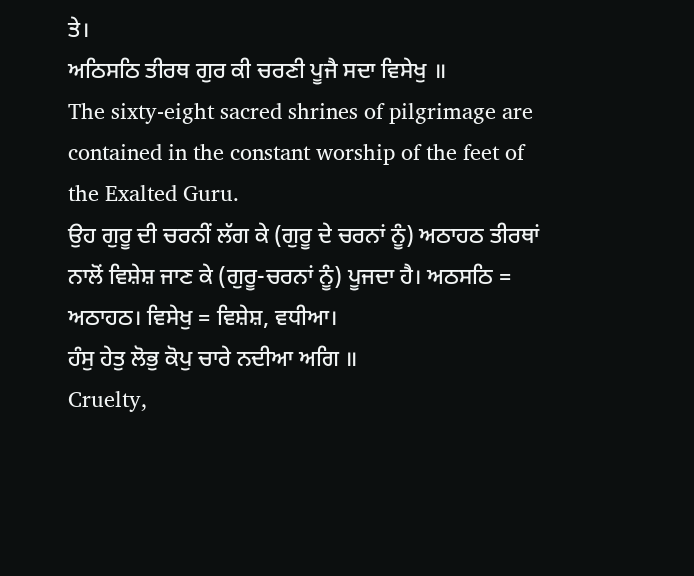ਤੇ।
ਅਠਿਸਠਿ ਤੀਰਥ ਗੁਰ ਕੀ ਚਰਣੀ ਪੂਜੈ ਸਦਾ ਵਿਸੇਖੁ ॥
The sixty-eight sacred shrines of pilgrimage are contained in the constant worship of the feet of the Exalted Guru.
ਉਹ ਗੁਰੂ ਦੀ ਚਰਨੀਂ ਲੱਗ ਕੇ (ਗੁਰੂ ਦੇ ਚਰਨਾਂ ਨੂੰ) ਅਠਾਹਠ ਤੀਰਥਾਂ ਨਾਲੋਂ ਵਿਸ਼ੇਸ਼ ਜਾਣ ਕੇ (ਗੁਰੂ-ਚਰਨਾਂ ਨੂੰ) ਪੂਜਦਾ ਹੈ। ਅਠਸਠਿ = ਅਠਾਹਠ। ਵਿਸੇਖੁ = ਵਿਸ਼ੇਸ਼, ਵਧੀਆ।
ਹੰਸੁ ਹੇਤੁ ਲੋਭੁ ਕੋਪੁ ਚਾਰੇ ਨਦੀਆ ਅਗਿ ॥
Cruelty,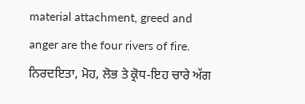material attachment, greed and anger are the four rivers of fire.
ਨਿਰਦਇਤਾ, ਮੋਹ, ਲੋਭ ਤੇ ਕ੍ਰੋਧ-ਇਹ ਚਾਰੇ ਅੱਗ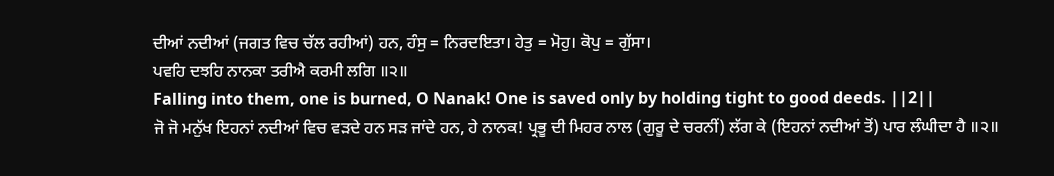ਦੀਆਂ ਨਦੀਆਂ (ਜਗਤ ਵਿਚ ਚੱਲ ਰਹੀਆਂ) ਹਨ, ਹੰਸੁ = ਨਿਰਦਇਤਾ। ਹੇਤੁ = ਮੋਹੁ। ਕੋਪੁ = ਗੁੱਸਾ।
ਪਵਹਿ ਦਝਹਿ ਨਾਨਕਾ ਤਰੀਐ ਕਰਮੀ ਲਗਿ ॥੨॥
Falling into them, one is burned, O Nanak! One is saved only by holding tight to good deeds. ||2||
ਜੋ ਜੋ ਮਨੁੱਖ ਇਹਨਾਂ ਨਦੀਆਂ ਵਿਚ ਵੜਦੇ ਹਨ ਸੜ ਜਾਂਦੇ ਹਨ, ਹੇ ਨਾਨਕ! ਪ੍ਰਭੂ ਦੀ ਮਿਹਰ ਨਾਲ (ਗੁਰੂ ਦੇ ਚਰਨੀਂ) ਲੱਗ ਕੇ (ਇਹਨਾਂ ਨਦੀਆਂ ਤੋਂ) ਪਾਰ ਲੰਘੀਦਾ ਹੈ ॥੨॥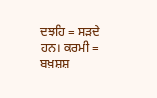ਦਝਹਿ = ਸੜਦੇ ਹਨ। ਕਰਮੀ = ਬਖ਼ਸ਼ਸ਼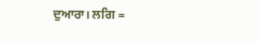ਦੁਆਰਾ। ਲਗਿ =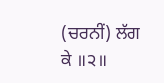(ਚਰਨੀਂ) ਲੱਗ ਕੇ ॥੨॥